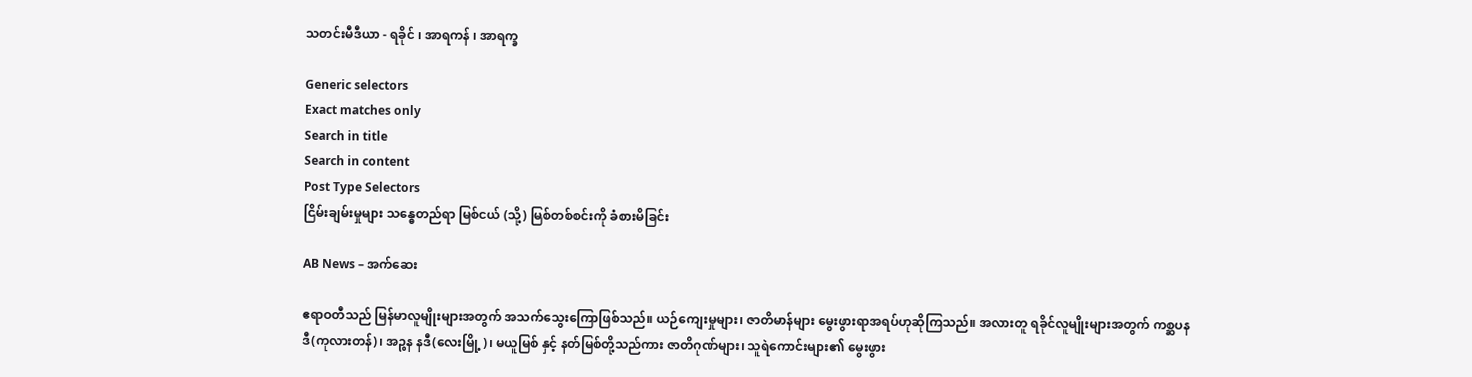သတင်းမီဒီယာ - ရခိုင် ၊ အာရကန် ၊ အာရက္ခ

Generic selectors
Exact matches only
Search in title
Search in content
Post Type Selectors
ငြိမ်းချမ်းမှုများ သန္ဓေတည်ရာ မြစ်ငယ် (သို့) မြစ်တစ်စင်းကို ခံစားမိခြင်း

AB News – အက်‌ဆေး

ဧရာဝတီသည် မြန်မာလူမျိုးများအတွက် အသက်သွေးကြောဖြစ်သည်။ ယဉ်ကျေးမှုများ၊ ဇာတိမာန်များ မွေးဖွားရာအရပ်ဟုဆိုကြသည်။ အလားတူ ရခိုင်လူမျိုးများအတွက် ကစ္ဆပနဒီ(ကုလားတန်)၊ အဉ္စန နဒီ(လေးမြို့)၊ မယူမြစ် နှင့် နတ်မြစ်တို့သည်ကား ဇာတိဂုဏ်များ၊ သူရဲကောင်းများ၏ မွေးဖွား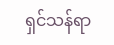ရှင်သန်ရာ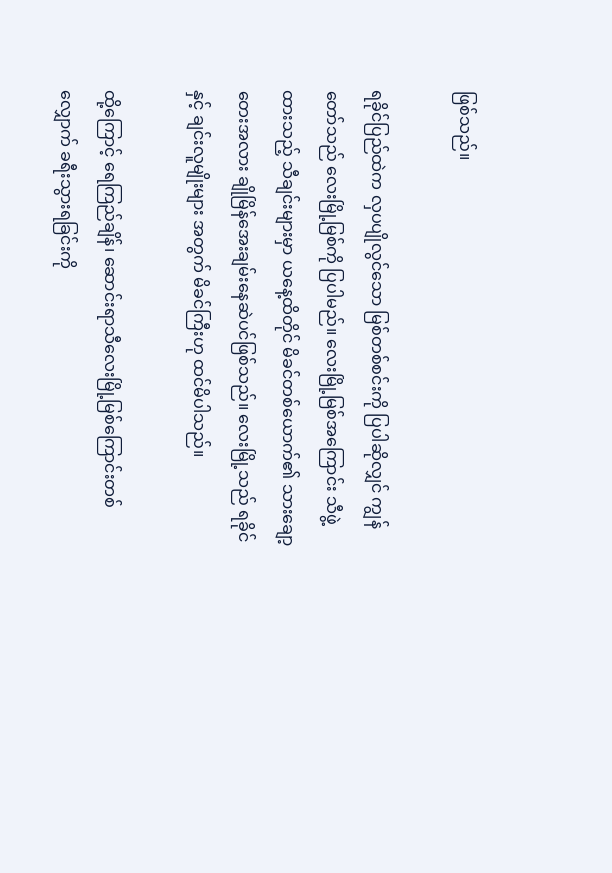ဖြစ်သည်။

ရခိုင်ပြည်ထဲက လှပပျိုလွင်သော မြစ်တစ်စင်းကို ပြပါဆိုလျှင် ကျွန်တော်သည် လေးမြို့မြစ်ကို ပြပါမည်။ လေးမြို့မြစ်အကြောင်း သီဖွဲ့ထားသည့် သီချင်းများမှာ ယနေ့ထိတိုင် မိခင်တစ်ယောက်၏ သားချော့တေးအလား ချိုမြိန်အေးချမ်းနေဆဲပင်ဖြစ်သည်။ လေးမြို့သည် ရခိုင် နှင့် ချင်းလူမျိုးများ အတွက် မိခင်ကြီးဟု ထင်မိပါသည်။

ထို့ကြောင့် ရေကြည်ချိန်၊ ဆောင်းရာသီလေးမြို့မြစ်ကြောင်းတစ်လျှောက် ခရီးသွားရခြင်းကို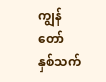ကျွန်တော် နှစ်သက်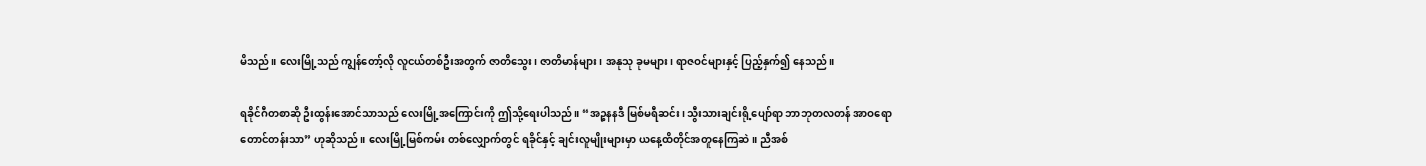မိသည်။ လေးမြို့သည် ကျွန်တော့်လို လူငယ်တစ်ဦးအတွက် ဇာတိသွေး၊ ဇာတိမာန်များ၊ အနုသု ခုမများ၊ ရာဇဝင်များနှင့် ပြည့်နှက်၍ နေသည်။

ရခိုင်ဂီတစာဆို ဦးထွန်းအောင်သာသည် လေးမြို့အကြောင်းကို ဤသို့ရေးပါသည်။ “အဉ္စနနဒီ မြစ်မရီဆင်း၊ သွီးသားချင်းရို့ပျော်ရာ ဘာဘုတလတန် အာဝရော တောင်တန်းသာ” ဟုဆိုသည်။ လေးမြို့မြစ်ကမ်း တစ်လျှောက်တွင် ရခိုင်နှင့် ချင်းလူမျိုးများမှာ ယနေ့ထိတိုင်အတူနေကြဆဲ။ ညီအစ်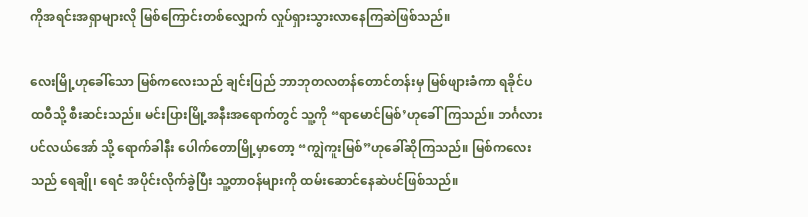ကိုအရင်းအရှာများလို မြစ်ကြောင်းတစ်လျှောက် လှုပ်ရှားသွားလာနေကြဆဲဖြစ်သည်။

လေးမြို့ဟုခေါ်သော မြစ်ကလေးသည် ချင်းပြည် ဘာဘုတလတန်တောင်တန်းမှ မြစ်ဖျားခံကာ ရခိုင်ပထဝီသို့ စီးဆင်းသည်။ မင်းပြားမြို့အနီးအရောက်တွင် သူ့ကို “ရာမောင်မြစ်’ဟုခေါ်ကြသည်။ ဘင်္ဂလားပင်လယ်အော် သို့ ရောက်ခါနီး ပေါက်တောမြို့မှာတော့ “ကျွဲကူးမြစ်”ဟုခေါ်ဆိုကြသည်။ မြစ်ကလေးသည် ရေချို၊ ရေငံ အပိုင်းလိုက်ခွဲပြီး သူ့တာဝန်များကို ထမ်းဆောင်နေဆဲပင်ဖြစ်သည်။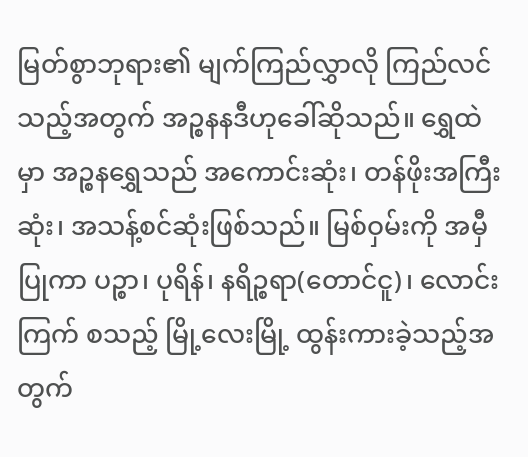မြတ်စွာဘုရား၏ မျက်ကြည်လွှာလို ကြည်လင်သည့်အတွက် အဉ္စနနဒီဟုခေါ်ဆိုသည်။ ရွှေထဲမှာ အဉ္စနရွှေသည် အကောင်းဆုံး၊ တန်ဖိုးအကြီးဆုံး၊ အသန့်စင်ဆုံးဖြစ်သည်။ မြစ်ဝှမ်းကို အမှီပြုကာ ပဉ္စာ၊ ပုရိန်၊ နရိဉ္စရာ(တောင်ငူ)၊ လောင်းကြက် စသည့် မြို့လေးမြို့ ထွန်းကားခဲ့သည့်အတွက်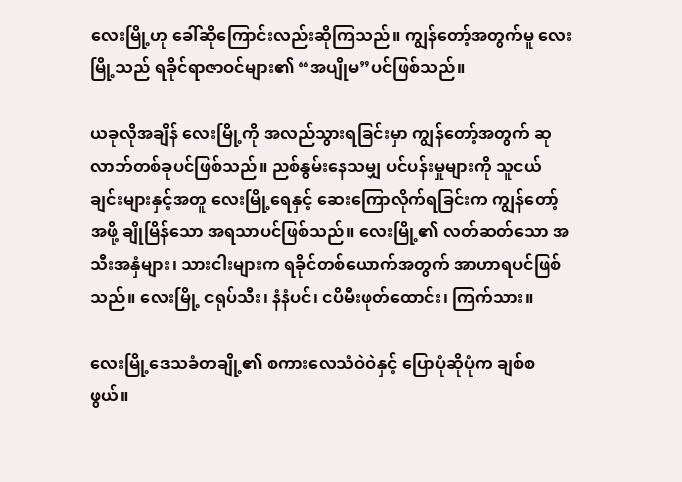လေးမြို့ဟု ခေါ်ဆိုကြောင်းလည်းဆိုကြသည်။ ကျွန်တော့်အတွက်မူ လေးမြို့သည် ရခိုင်ရာဇာဝင်များ၏ “အပျိုမ”ပင်ဖြစ်သည်။

ယခုလိုအချိန် လေးမြို့ကို အလည်သွားရခြင်းမှာ ကျွန်တော့်အတွက် ဆုလာဘ်တစ်ခုပင်ဖြစ်သည်။ ညစ်နွမ်းနေသမျှ ပင်ပန်းမှုများကို သူငယ်ချင်းများနှင့်အတူ လေးမြို့ရေနှင့် ဆေးကြောလိုက်ရခြင်းက ကျွန်တော့်အဖို့ ချိုမြိန်သော အရသာပင်ဖြစ်သည်။ လေးမြို့၏ လတ်ဆတ်သော အသီးအနှံများ၊ သားငါးများက ရခိုင်တစ်ယောက်အတွက် အာဟာရပင်ဖြစ်သည်။ လေးမြို့ ငရုပ်သီး၊ နံနံပင်၊ ငပိမီးဖုတ်ထောင်း၊ ကြက်သား။

လေးမြို့ဒေသခံတချို့၏ စကားလေသံဝဲဝဲနှင့် ပြောပုံဆိုပုံက ချစ်စဖွယ်။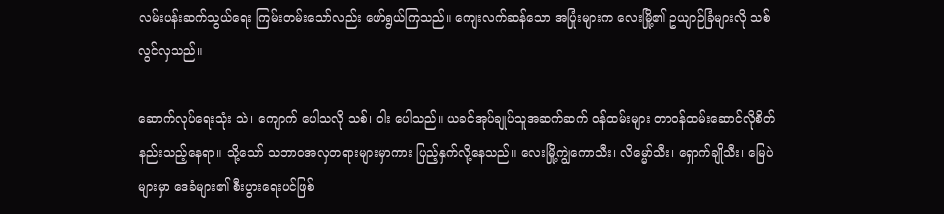လမ်းပန်းဆက်သွယ်ရေး ကြမ်းတမ်းသော်လည်း ဖော်ရွယ်ကြသည်။ ကျေးလက်ဆန်သော အပြုံးများက လေးမြို့၏ ဥယျာဉ်ခြံများလို သစ်လွင်လှသည်။

ဆောက်လုပ်ရေးသုံး သဲ၊ ကျောက် ပေါသလို သစ်၊ ဝါး ပေါသည်။ ယခင်အုပ်ချုပ်သူအဆက်ဆက် ဝန်ထမ်းများ တာဝန်ထမ်းဆောင်လိုစိတ် နည်းသည့်နေရာ။ သို့သော် သဘာဝအလှတရားများမှာကား ပြည့်နှက်လို့နေသည်။ လေးမြို့ကျွဲကောသီး၊ လိမ္မော်သီး၊ ရှောက်ချိုသီး၊ မြေပဲများမှာ ဒေခံများ၏ စီးပွားရေးပင်ဖြစ်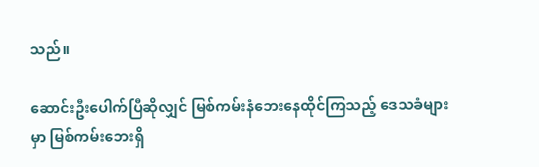သည်။

ဆောင်းဦးပေါက်ပြီဆိုလျှင် မြစ်ကမ်းနံဘေးနေထိုင်ကြသည့် ဒေသခံများမှာ မြစ်ကမ်းဘေးရှိ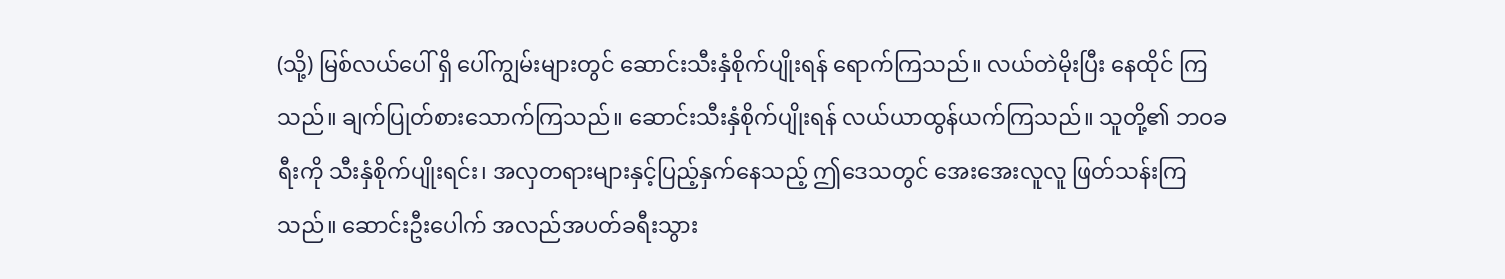(သို့) မြစ်လယ်ပေါ် ရှိ ပေါ်ကျွမ်းများတွင် ဆောင်းသီးနှံစိုက်ပျိုးရန် ရောက်ကြသည်။ လယ်တဲမိုးပြီး နေထိုင် ကြသည်။ ချက်ပြုတ်စားသောက်ကြသည်။ ဆောင်းသီးနှံစိုက်ပျိုးရန် လယ်ယာထွန်ယက်ကြသည်။ သူတို့၏ ဘဝခရီးကို သီးနှံစိုက်ပျိုးရင်း၊ အလှတရားများနှင့်ပြည့်နှက်နေသည့် ဤဒေသတွင် အေးအေးလူလူ ဖြတ်သန်းကြသည်။ ဆောင်းဦးပေါက် အလည်အပတ်ခရီးသွား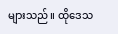များသည်။ ထိုဒေသ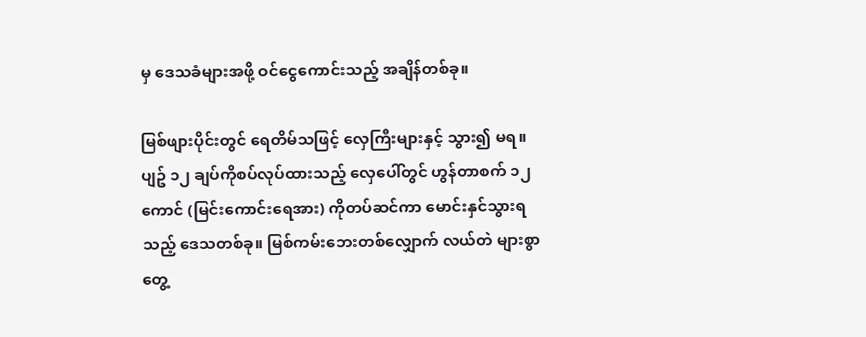မှ ဒေသခံများအဖို့ ဝင်ငွေကောင်းသည့် အချိန်တစ်ခု။

မြစ်ဖျားပိုင်းတွင် ရေတိမ်သဖြင့် လှေကြီးများနှင့် သွား၍ မရ။ ပျဥ် ၁၂ ချပ်ကိုစပ်လုပ်ထားသည့် လှေပေါ်တွင် ဟွန်တာစက် ၁၂ ကောင် (မြင်းကောင်း‌ရေအား) ကိုတပ်ဆင်ကာ မောင်းနှင်သွားရသည့် ဒေသတစ်ခု။ မြစ်ကမ်းဘေးတစ်လျှောက် လယ်တဲ များစွာ တွေ့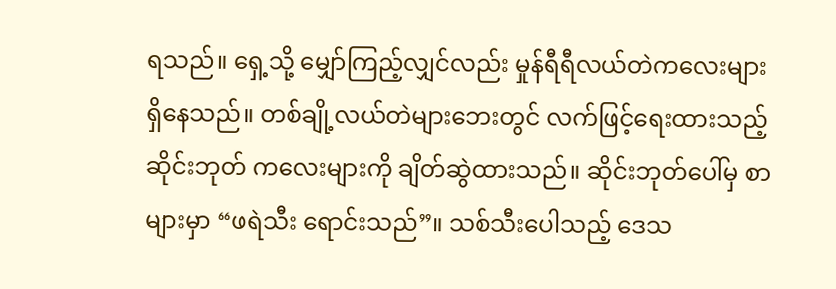ရသည်။ ရှေ့သို့ မျှော်ကြည့်လျှင်လည်း မှုန်ရီရီလယ်တဲကလေးများ ရှိနေသည်။ တစ်ချို့လယ်တဲများဘေးတွင် လက်ဖြင့်ရေးထားသည့် ဆိုင်းဘုတ် ကလေးများကို ချိတ်ဆွဲထားသည်။ ဆိုင်းဘုတ်ပေါ်မှ စာများမှာ “ဖရဲသီး ရောင်းသည်”။ သစ်သီးပေါသည့် ဒေသ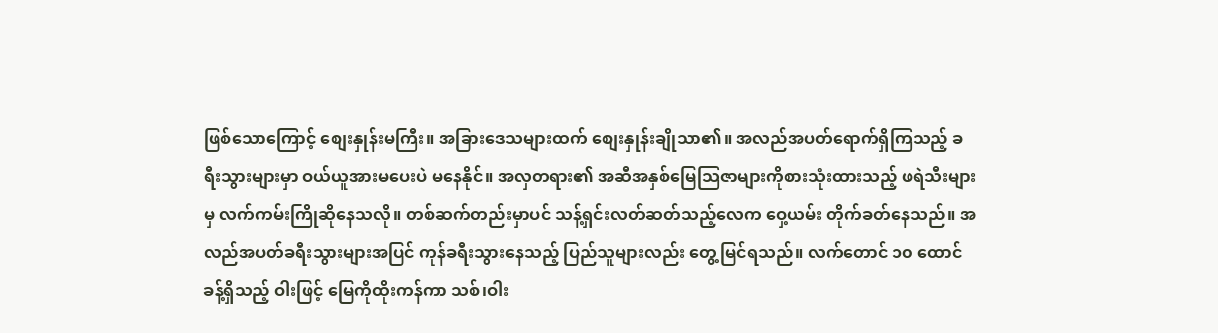ဖြစ်သောကြောင့် စျေးနှုန်းမကြီး။ အခြားဒေသများထက် စျေးနှုန်းချိုသာ၏။ အလည်အပတ်ရောက်ရှိကြသည့် ခရီးသွားများမှာ ဝယ်ယူအားမပေးပဲ မနေနိုင်။ အလှတရား၏ အဆီအနှစ်မြေသြဇာများကိုစားသုံးထားသည့် ဖရဲသီးများမှ လက်ကမ်းကြိုဆိုနေသလို။ တစ်ဆက်တည်းမှာပင် သန့်ရှင်းလတ်ဆတ်သည့်လေက ဝှေ့ယမ်း တိုက်ခတ်နေသည်။ အလည်အပတ်ခရီးသွားများအပြင် ကုန်ခရီးသွားနေသည့် ပြည်သူများလည်း တွေ့မြင်ရသည်။ လက်တောင် ၁၀ ထောင် ခန့်ရှိသည့် ဝါးဖြင့် မြေကိုထိုးကန်ကာ သစ်၊ဝါး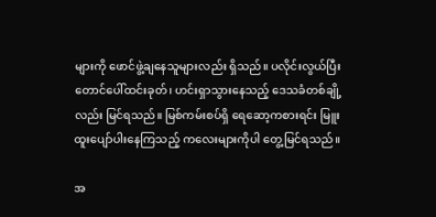များကို ဖောင်ဖွဲ့ချနေသူများလည်း ရှိသည်။ ပလိုင်းလွယ်ပြီး တောင်ပေါ်ထင်းခုတ်၊ ဟင်းရှာသွားနေသည့် ဒေသခံတစ်ချို့လည်း မြင်ရသည်။ မြစ်ကမ်းစပ်ရှိ ရေဆော့ကစားရင်း မြူးထူးပျော်ပါးနေကြသည့် ကလေးများကိုပါ တွေ့မြင်ရသည်။

အ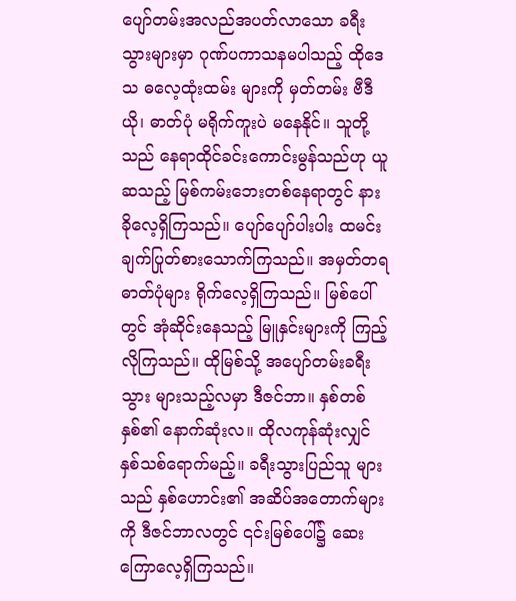ပျော်တမ်းအလည်အပတ်လာသော ခရီးသွားများမှာ ဂုဏ်ပကာသနမပါသည့် ထိုဒေသ ဓလေ့ထုံးထမ်း များကို မှတ်တမ်း ဗီဒီယို၊ ဓာတ်ပုံ မရိုက်ကူးပဲ မနေနိုင်။ သူတို့သည် နေရာထိုင်ခင်းကောင်းမွန်သည်ဟု ယူဆသည့် မြစ်ကမ်းဘေးတစ်နေရာတွင် နားခိုလေ့ရှိကြသည်။ ပျော်ပျော်ပါးပါး ထမင်းချက်ပြုတ်စားသောက်ကြသည်။ အမှတ်တရ ဓာတ်ပုံများ ရိုက်လေ့ရှိကြသည်။ မြစ်ပေါ်တွင် အုံဆိုင်းနေသည့် မြူနှင်းများကို ကြည့်လိုကြသည်။ ထိုမြစ်သို့ အပျော်တမ်းခရီးသွား များသည့်လမှာ ဒီဇင်ဘာ။ နှစ်တစ်နှစ်၏ နောက်ဆုံးလ။ ထိုလကုန်ဆုံးလျှင် နှစ်သစ်ရောက်မည့်။ ခရီးသွားပြည်သူ များသည် နှစ်ဟောင်း၏ အဆိပ်အတောက်များကို ဒီဇင်ဘာလတွင် ၎င်းမြစ်ပေါ်၌ ဆေးကြောလေ့ရှိကြသည်။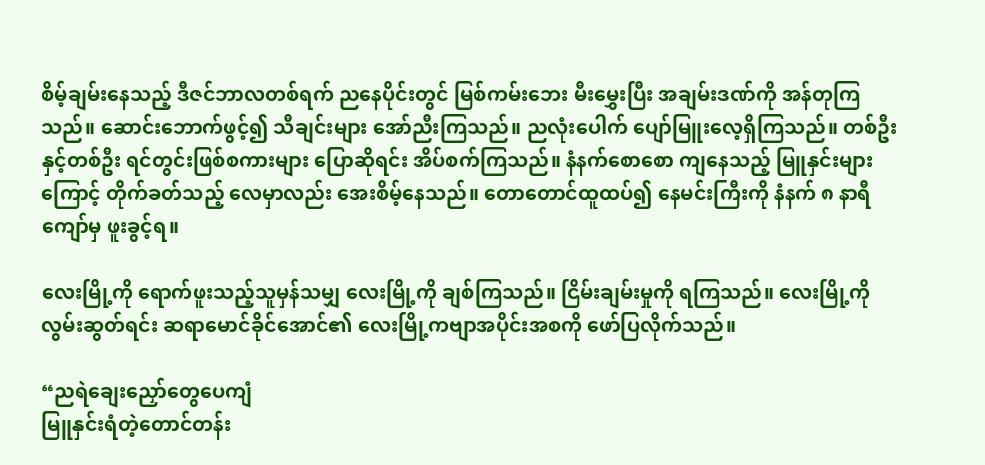စိမ့်ချမ်းနေသည့် ဒီဇင်ဘာလတစ်ရက် ညနေပိုင်းတွင် မြစ်ကမ်းဘေး မီးမွှေးပြီး အချမ်းဒဏ်ကို အန်တုကြသည်။ ဆောင်းဘောက်ဖွင့်၍ သီချင်းများ အော်ညီးကြသည်။ ညလုံးပေါက် ပျော်မြူးလေ့ရှိကြသည်။ တစ်ဦးနှင့်တစ်ဦး ရင်တွင်းဖြစ်စကားများ ပြောဆိုရင်း အိပ်စက်ကြသည်။ နံနက်စောစော ကျနေသည့် မြူနှင်းများကြောင့် တိုက်ခတ်သည့် လေမှာလည်း အေးစိမ့်နေသည်။ တောတောင်ထူထပ်၍ နေမင်းကြီးကို နံနက် ၈ နာရီကျော်မှ ဖူးခွင့်ရ။

လေးမြို့ကို ရောက်ဖူးသည့်သူမှန်သမျှ လေးမြို့ကို ချစ်ကြသည်။ ငြိမ်းချမ်းမှုကို ရကြသည်။ လေးမြို့ကို လွမ်းဆွတ်ရင်း ဆရာ‌မောင်ခိုင်အောင်၏ လေးမြို့ကဗျာအပိုင်းအစကို ဖော်ပြလိုက်သည်။

“ညရဲချေးညှော်တွေပေကျံ
မြူနှင်းရံတဲ့တောင်တန်း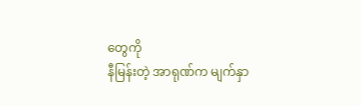တွေကို
နီမြန်းတဲ့ အာရုဏ်က မျက်နှာ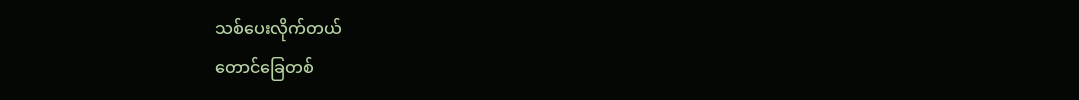သစ်ပေးလိုက်တယ်
တောင်ခြေတစ်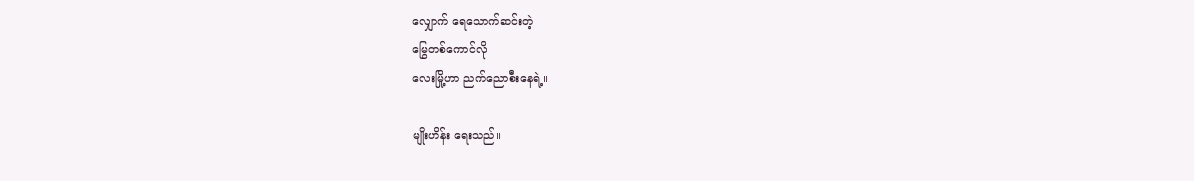လျှောက် ရေသောက်ဆင်းတဲ့
မြွေတစ်ကောင်လို
လေးမြို့ဟာ ညက်ညောစီးနေရဲ့။

မျိုးဟိန်း ရေးသည်။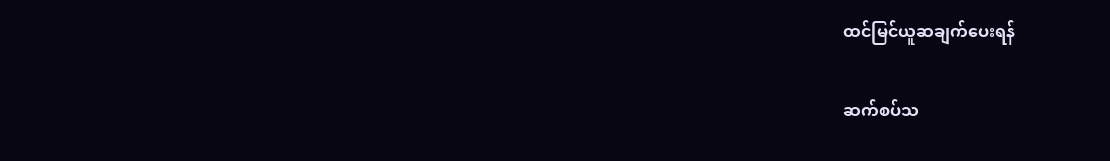ထင်မြင်ယူဆချက်‌‌ပေးရန်

ဆက်စပ်သ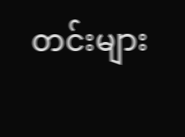တင်းများ